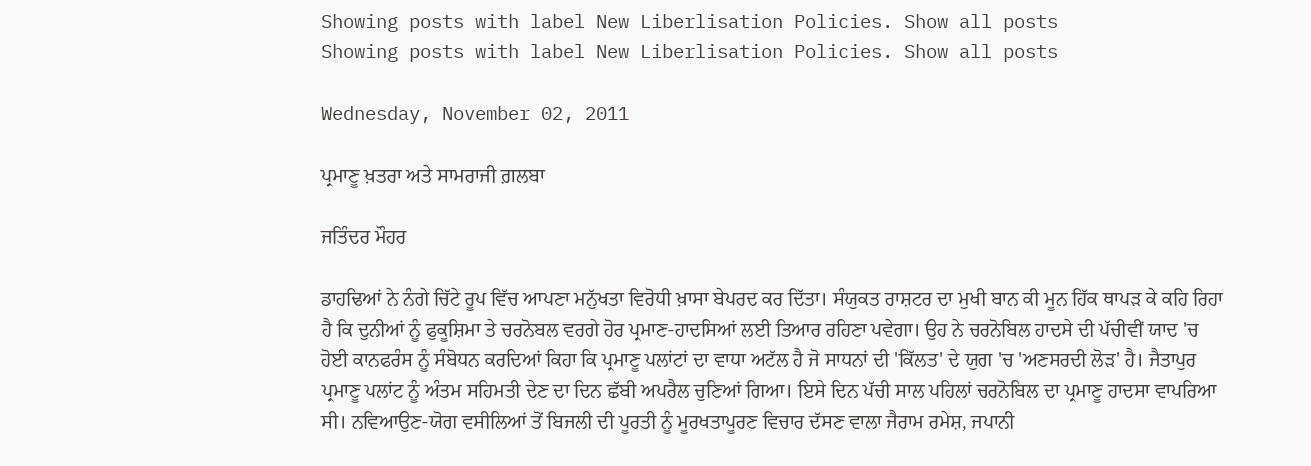Showing posts with label New Liberlisation Policies. Show all posts
Showing posts with label New Liberlisation Policies. Show all posts

Wednesday, November 02, 2011

ਪ੍ਰਮਾਣੂ ਖ਼ਤਰਾ ਅਤੇ ਸਾਮਰਾਜੀ ਗ਼ਲਬਾ

ਜਤਿੰਦਰ ਮੌਹਰ

ਡਾਹਢਿਆਂ ਨੇ ਨੰਗੇ ਚਿੱਟੇ ਰੂਪ ਵਿੱਚ ਆਪਣਾ ਮਨੁੱਖਤਾ ਵਿਰੋਧੀ ਖ਼ਾਸਾ ਬੇਪਰਦ ਕਰ ਦਿੱਤਾ। ਸੰਯੁਕਤ ਰਾਸ਼ਟਰ ਦਾ ਮੁਖੀ ਬਾਨ ਕੀ ਮੂਨ ਹਿੱਕ ਥਾਪੜ ਕੇ ਕਹਿ ਰਿਹਾ ਹੈ ਕਿ ਦੁਨੀਆਂ ਨੂੰ ਫੁਕੂਸ਼ਿਮਾ ਤੇ ਚਰਨੋਬਲ ਵਰਗੇ ਹੋਰ ਪ੍ਰਮਾਣ-ਹਾਦਸਿਆਂ ਲਈ ਤਿਆਰ ਰਹਿਣਾ ਪਵੇਗਾ। ਉਹ ਨੇ ਚਰਨੋਬਿਲ ਹਾਦਸੇ ਦੀ ਪੱਚੀਵੀਂ ਯਾਦ 'ਚ ਹੋਈ ਕਾਨਫਰੰਸ ਨੂੰ ਸੰਬੋਧਨ ਕਰਦਿਆਂ ਕਿਹਾ ਕਿ ਪ੍ਰਮਾਣੂ ਪਲਾਂਟਾਂ ਦਾ ਵਾਧਾ ਅਟੱਲ ਹੈ ਜੋ ਸਾਧਨਾਂ ਦੀ 'ਕਿੱਲਤ' ਦੇ ਯੁਗ 'ਚ 'ਅਣਸਰਦੀ ਲੋੜ' ਹੈ। ਜੈਤਾਪੁਰ ਪ੍ਰਮਾਣੂ ਪਲਾਂਟ ਨੂੰ ਅੰਤਮ ਸਹਿਮਤੀ ਦੇਣ ਦਾ ਦਿਨ ਛੱਬੀ ਅਪਰੈਲ ਚੁਣਿਆਂ ਗਿਆ। ਇਸੇ ਦਿਨ ਪੱਚੀ ਸਾਲ ਪਹਿਲਾਂ ਚਰਨੋਬਿਲ ਦਾ ਪ੍ਰਮਾਣੂ ਹਾਦਸਾ ਵਾਪਰਿਆ ਸੀ। ਨਵਿਆਉਣ-ਯੋਗ ਵਸੀਲਿਆਂ ਤੋਂ ਬਿਜਲੀ ਦੀ ਪੂਰਤੀ ਨੂੰ ਮੂਰਖਤਾਪੂਰਣ ਵਿਚਾਰ ਦੱਸਣ ਵਾਲਾ ਜੈਰਾਮ ਰਮੇਸ਼, ਜਪਾਨੀ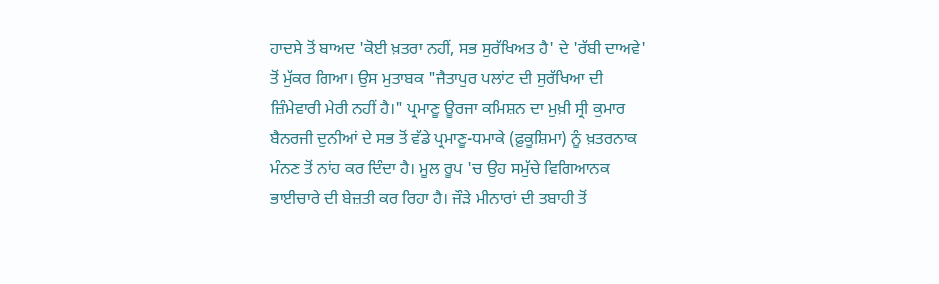ਹਾਦਸੇ ਤੋਂ ਬਾਅਦ 'ਕੋਈ ਖ਼ਤਰਾ ਨਹੀਂ, ਸਭ ਸੁਰੱਖਿਅਤ ਹੈ' ਦੇ 'ਰੱਬੀ ਦਾਅਵੇ' ਤੋਂ ਮੁੱਕਰ ਗਿਆ। ਉਸ ਮੁਤਾਬਕ "ਜੈਤਾਪੁਰ ਪਲਾਂਟ ਦੀ ਸੁਰੱਖਿਆ ਦੀ ਜ਼ਿੰਮੇਵਾਰੀ ਮੇਰੀ ਨਹੀਂ ਹੈ।" ਪ੍ਰਮਾਣੂ ਊਰਜਾ ਕਮਿਸ਼ਨ ਦਾ ਮੁਖ਼ੀ ਸ੍ਰੀ ਕੁਮਾਰ ਬੈਨਰਜੀ ਦੁਨੀਆਂ ਦੇ ਸਭ ਤੋਂ ਵੱਡੇ ਪ੍ਰਮਾਣੂ-ਧਮਾਕੇ (ਫ਼ੁਕੂਸ਼ਿਮਾ) ਨੂੰ ਖ਼ਤਰਨਾਕ ਮੰਨਣ ਤੋਂ ਨਾਂਹ ਕਰ ਦਿੰਦਾ ਹੈ। ਮੂਲ ਰੂਪ 'ਚ ਉਹ ਸਮੁੱਚੇ ਵਿਗਿਆਨਕ ਭਾਈਚਾਰੇ ਦੀ ਬੇਜ਼ਤੀ ਕਰ ਰਿਹਾ ਹੈ। ਜੌੜੇ ਮੀਨਾਰਾਂ ਦੀ ਤਬਾਹੀ ਤੋਂ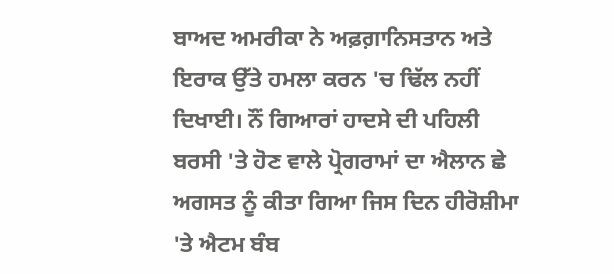ਬਾਅਦ ਅਮਰੀਕਾ ਨੇ ਅਫ਼ਗ਼ਾਨਿਸਤਾਨ ਅਤੇ ਇਰਾਕ ਉੱਤੇ ਹਮਲਾ ਕਰਨ 'ਚ ਢਿੱਲ ਨਹੀਂ ਦਿਖਾਈ। ਨੌਂ ਗਿਆਰਾਂ ਹਾਦਸੇ ਦੀ ਪਹਿਲੀ ਬਰਸੀ 'ਤੇ ਹੋਣ ਵਾਲੇ ਪ੍ਰੋਗਰਾਮਾਂ ਦਾ ਐਲਾਨ ਛੇ ਅਗਸਤ ਨੂੰ ਕੀਤਾ ਗਿਆ ਜਿਸ ਦਿਨ ਹੀਰੋਸ਼ੀਮਾ 'ਤੇ ਐਟਮ ਬੰਬ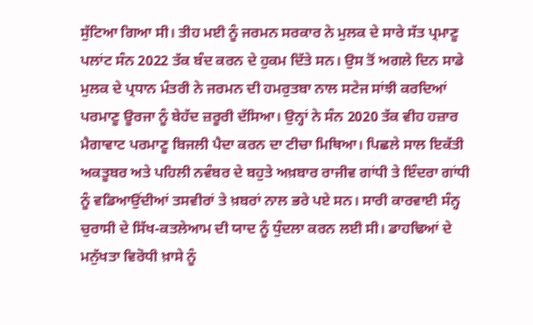ਸੁੱਟਿਆ ਗਿਆ ਸੀ। ਤੀਹ ਮਈ ਨੂੰ ਜਰਮਨ ਸਰਕਾਰ ਨੇ ਮੁਲਕ ਦੇ ਸਾਰੇ ਸੱਤ ਪ੍ਰਮਾਣੂ ਪਲਾਂਟ ਸੰਨ 2022 ਤੱਕ ਬੰਦ ਕਰਨ ਦੇ ਹੁਕਮ ਦਿੱਤੇ ਸਨ। ਉਸ ਤੋਂ ਅਗਲੇ ਦਿਨ ਸਾਡੇ ਮੁਲਕ ਦੇ ਪ੍ਰਧਾਨ ਮੰਤਰੀ ਨੇ ਜਰਮਨ ਦੀ ਹਮਰੁਤਬਾ ਨਾਲ ਸਟੇਜ ਸਾਂਝੀ ਕਰਦਿਆਂ ਪਰਮਾਣੂ ਊਰਜਾ ਨੂੰ ਬੇਹੱਦ ਜ਼ਰੂਰੀ ਦੱਸਿਆ। ਉਨ੍ਹਾਂ ਨੇ ਸੰਨ 2020 ਤੱਕ ਵੀਹ ਹਜ਼ਾਰ ਮੈਗਾਵਾਟ ਪਰਮਾਣੂ ਬਿਜਲੀ ਪੈਦਾ ਕਰਨ ਦਾ ਟੀਚਾ ਮਿਥਿਆ। ਪਿਛਲੇ ਸਾਲ ਇਕੱਤੀ ਅਕਤੂਬਰ ਅਤੇ ਪਹਿਲੀ ਨਵੰਬਰ ਦੇ ਬਹੁਤੇ ਅਖ਼ਬਾਰ ਰਾਜੀਵ ਗਾਂਧੀ ਤੇ ਇੰਦਰਾ ਗਾਂਧੀ ਨੂੰ ਵਡਿਆਉਂਦੀਆਂ ਤਸਵੀਰਾਂ ਤੇ ਖ਼ਬਰਾਂ ਨਾਲ ਭਰੇ ਪਏ ਸਨ। ਸਾਰੀ ਕਾਰਵਾਈ ਸੰਨ੍ਹ ਚੁਰਾਸੀ ਦੇ ਸਿੱਖ-ਕਤਲੇਆਮ ਦੀ ਯਾਦ ਨੂੰ ਧੁੰਦਲਾ ਕਰਨ ਲਈ ਸੀ। ਡਾਹਢਿਆਂ ਦੇ ਮਨੁੱਖਤਾ ਵਿਰੋਧੀ ਖ਼ਾਸੇ ਨੂੰ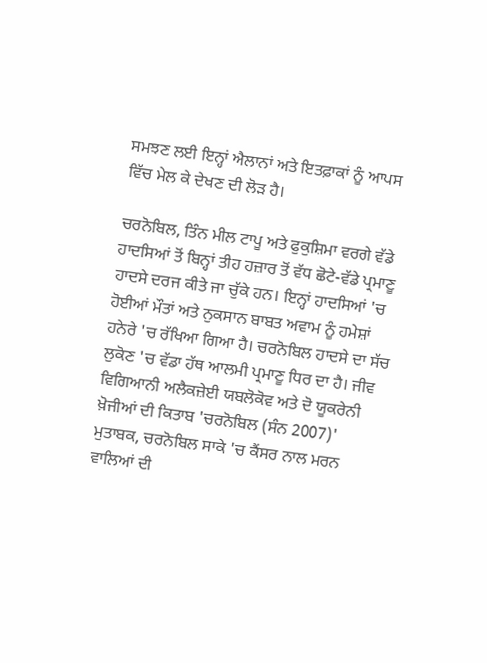ਸਮਝਣ ਲਈ ਇਨ੍ਹਾਂ ਐਲਾਨਾਂ ਅਤੇ ਇਤਫ਼ਾਕਾਂ ਨੂੰ ਆਪਸ ਵਿੱਚ ਮੇਲ ਕੇ ਦੇਖਣ ਦੀ ਲੋੜ ਹੈ।

ਚਰਨੋਬਿਲ, ਤਿੰਨ ਮੀਲ ਟਾਪੂ ਅਤੇ ਫੁਕੁਸ਼ਿਮਾ ਵਰਗੇ ਵੱਡੇ ਹਾਦਸਿਆਂ ਤੋਂ ਬਿਨ੍ਹਾਂ ਤੀਹ ਹਜ਼ਾਰ ਤੋਂ ਵੱਧ ਛੋਟੇ-ਵੱਡੇ ਪ੍ਰਮਾਣੂ ਹਾਦਸੇ ਦਰਜ ਕੀਤੇ ਜਾ ਚੁੱਕੇ ਹਨ। ਇਨ੍ਹਾਂ ਹਾਦਸਿਆਂ 'ਚ ਹੋਈਆਂ ਮੌਤਾਂ ਅਤੇ ਨੁਕਸਾਨ ਬਾਬਤ ਅਵਾਮ ਨੂੰ ਹਮੇਸ਼ਾਂ ਹਨੇਰੇ 'ਚ ਰੱਖਿਆ ਗਿਆ ਹੈ। ਚਰਨੋਬਿਲ ਹਾਦਸੇ ਦਾ ਸੱਚ ਲੁਕੋਣ 'ਚ ਵੱਡਾ ਹੱਥ ਆਲਮੀ ਪ੍ਰਮਾਣੂ ਧਿਰ ਦਾ ਹੈ। ਜੀਵ ਵਿਗਿਆਨੀ ਅਲੈਕਜ਼ੇਈ ਯਬਲੋਕੋਵ ਅਤੇ ਦੋ ਯੂਕਰੇਨੀ ਖ਼ੋਜੀਆਂ ਦੀ ਕਿਤਾਬ 'ਚਰਨੋਬਿਲ (ਸੰਨ 2007)' ਮੁਤਾਬਕ, ਚਰਨੋਬਿਲ ਸਾਕੇ 'ਚ ਕੈਂਸਰ ਨਾਲ ਮਰਨ ਵਾਲਿਆਂ ਦੀ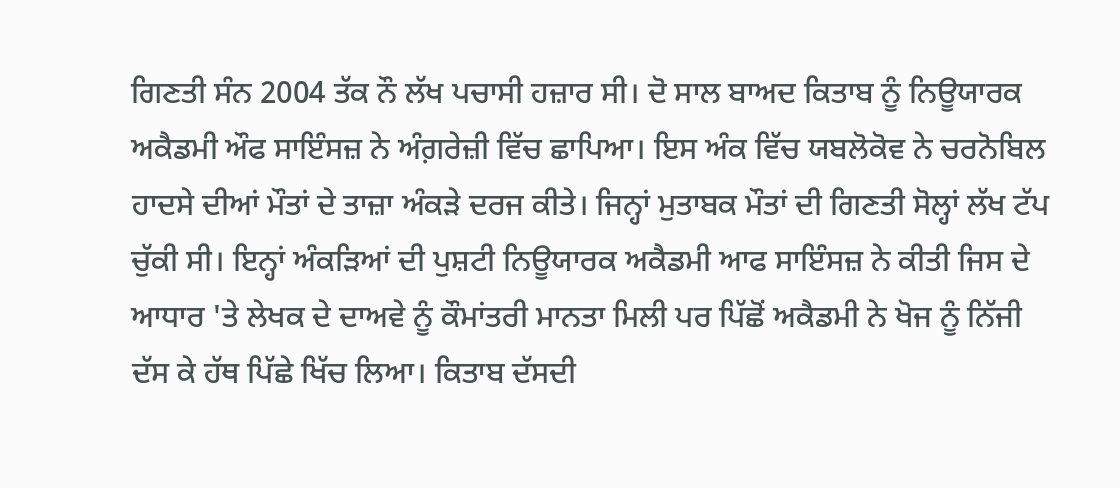ਗਿਣਤੀ ਸੰਨ 2004 ਤੱਕ ਨੌ ਲੱਖ ਪਚਾਸੀ ਹਜ਼ਾਰ ਸੀ। ਦੋ ਸਾਲ ਬਾਅਦ ਕਿਤਾਬ ਨੂੰ ਨਿਊਯਾਰਕ ਅਕੈਡਮੀ ਔਫ ਸਾਇੰਸਜ਼ ਨੇ ਅੰਗ਼ਰੇਜ਼ੀ ਵਿੱਚ ਛਾਪਿਆ। ਇਸ ਅੰਕ ਵਿੱਚ ਯਬਲੋਕੋਵ ਨੇ ਚਰਨੋਬਿਲ ਹਾਦਸੇ ਦੀਆਂ ਮੌਤਾਂ ਦੇ ਤਾਜ਼ਾ ਅੰਕੜੇ ਦਰਜ ਕੀਤੇ। ਜਿਨ੍ਹਾਂ ਮੁਤਾਬਕ ਮੌਤਾਂ ਦੀ ਗਿਣਤੀ ਸੋਲ੍ਹਾਂ ਲੱਖ ਟੱਪ ਚੁੱਕੀ ਸੀ। ਇਨ੍ਹਾਂ ਅੰਕੜਿਆਂ ਦੀ ਪੁਸ਼ਟੀ ਨਿਊਯਾਰਕ ਅਕੈਡਮੀ ਆਫ ਸਾਇੰਸਜ਼ ਨੇ ਕੀਤੀ ਜਿਸ ਦੇ ਆਧਾਰ 'ਤੇ ਲੇਖਕ ਦੇ ਦਾਅਵੇ ਨੂੰ ਕੌਮਾਂਤਰੀ ਮਾਨਤਾ ਮਿਲੀ ਪਰ ਪਿੱਛੋਂ ਅਕੈਡਮੀ ਨੇ ਖੋਜ ਨੂੰ ਨਿੱਜੀ ਦੱਸ ਕੇ ਹੱਥ ਪਿੱਛੇ ਖਿੱਚ ਲਿਆ। ਕਿਤਾਬ ਦੱਸਦੀ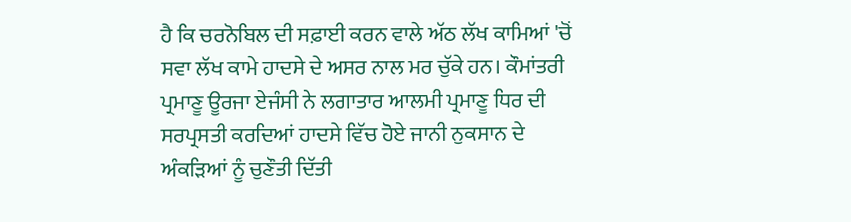ਹੈ ਕਿ ਚਰਨੋਬਿਲ ਦੀ ਸਫ਼ਾਈ ਕਰਨ ਵਾਲੇ ਅੱਠ ਲੱਖ ਕਾਮਿਆਂ 'ਚੋਂ ਸਵਾ ਲੱਖ ਕਾਮੇ ਹਾਦਸੇ ਦੇ ਅਸਰ ਨਾਲ ਮਰ ਚੁੱਕੇ ਹਨ। ਕੌਮਾਂਤਰੀ ਪ੍ਰਮਾਣੂ ਊਰਜਾ ਏਜੰਸੀ ਨੇ ਲਗਾਤਾਰ ਆਲਮੀ ਪ੍ਰਮਾਣੂ ਧਿਰ ਦੀ ਸਰਪ੍ਰਸਤੀ ਕਰਦਿਆਂ ਹਾਦਸੇ ਵਿੱਚ ਹੋਏ ਜਾਨੀ ਨੁਕਸਾਨ ਦੇ ਅੰਕੜਿਆਂ ਨੂੰ ਚੁਣੌਤੀ ਦਿੱਤੀ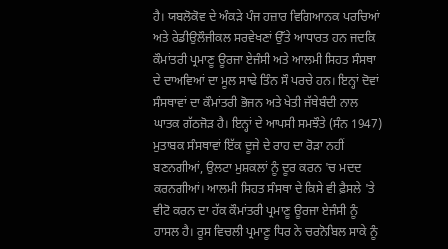ਹੈ। ਯਬਲੋਕੋਵ ਦੇ ਅੰਕੜੇ ਪੰਜ ਹਜ਼ਾਰ ਵਿਗਿਆਨਕ ਪਰਚਿਆਂ ਅਤੇ ਰੇਡੀਉਲੌਜੀਕਲ ਸਰਵੇਖਣਾਂ ਉੱਤੇ ਆਧਾਰਤ ਹਨ ਜਦਕਿ ਕੌਮਾਂਤਰੀ ਪ੍ਰਮਾਣੂ ਊਰਜਾ ਏਜੰਸੀ ਅਤੇ ਆਲਮੀ ਸਿਹਤ ਸੰਸਥਾ ਦੇ ਦਾਅਵਿਆਂ ਦਾ ਮੂਲ ਸਾਢੇ ਤਿੰਨ ਸੌ ਪਰਚੇ ਹਨ। ਇਨ੍ਹਾਂ ਦੋਵਾਂ ਸੰਸਥਾਵਾਂ ਦਾ ਕੌਮਾਂਤਰੀ ਭੋਜਨ ਅਤੇ ਖੇਤੀ ਜੱਥੇਬੰਦੀ ਨਾਲ ਘਾਤਕ ਗੱਠਜੋੜ ਹੈ। ਇਨ੍ਹਾਂ ਦੇ ਆਪਸੀ ਸਮਝੌਤੇ (ਸੰਨ 1947) ਮੁਤਾਬਕ ਸੰਸਥਾਵਾਂ ਇੱਕ ਦੂਜੇ ਦੇ ਰਾਹ ਦਾ ਰੋੜਾ ਨਹੀਂ ਬਣਨਗੀਆਂ, ਉਲਟਾ ਮੁਸ਼ਕਲਾਂ ਨੂੰ ਦੂਰ ਕਰਨ 'ਚ ਮਦਦ ਕਰਨਗੀਆਂ। ਆਲਮੀ ਸਿਹਤ ਸੰਸਥਾ ਦੇ ਕਿਸੇ ਵੀ ਫ਼ੈਸਲੇ 'ਤੇ ਵੀਟੋ ਕਰਨ ਦਾ ਹੱਕ ਕੌਮਾਂਤਰੀ ਪ੍ਰਮਾਣੂ ਊਰਜਾ ਏਜੰਸੀ ਨੂੰ ਹਾਸਲ ਹੈ। ਰੂਸ ਵਿਚਲੀ ਪ੍ਰਮਾਣੂ ਧਿਰ ਨੇ ਚਰਨੋਬਿਲ ਸਾਕੇ ਨੂੰ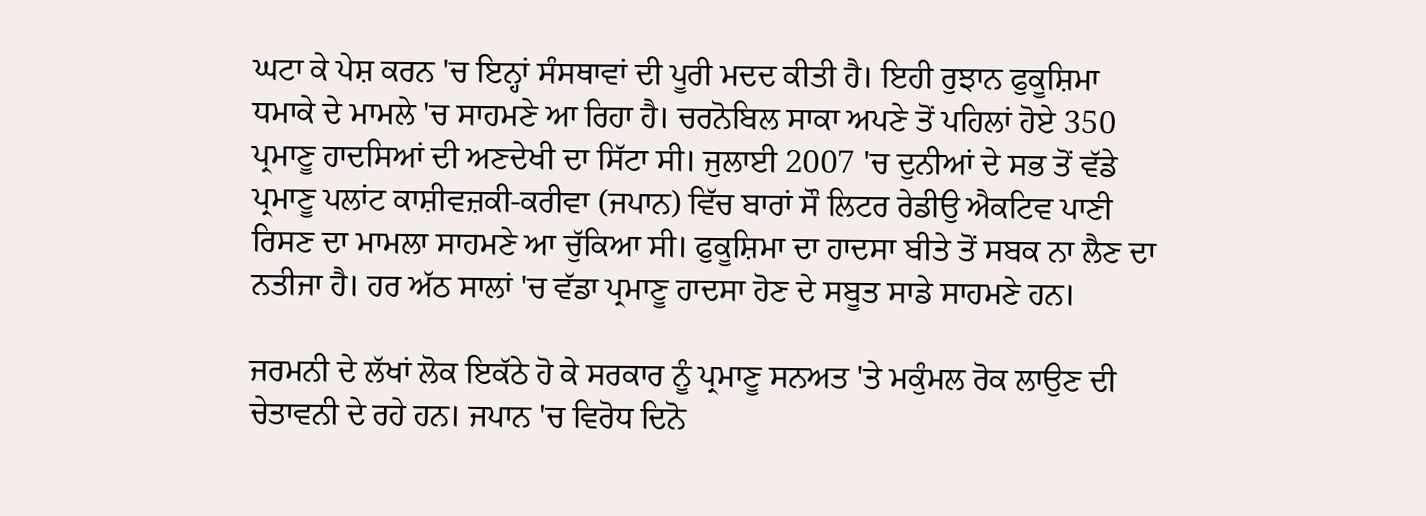ਘਟਾ ਕੇ ਪੇਸ਼ ਕਰਨ 'ਚ ਇਨ੍ਹਾਂ ਸੰਸਥਾਵਾਂ ਦੀ ਪੂਰੀ ਮਦਦ ਕੀਤੀ ਹੈ। ਇਹੀ ਰੁਝਾਨ ਫੁਕੂਸ਼ਿਮਾ ਧਮਾਕੇ ਦੇ ਮਾਮਲੇ 'ਚ ਸਾਹਮਣੇ ਆ ਰਿਹਾ ਹੈ। ਚਰਨੋਬਿਲ ਸਾਕਾ ਅਪਣੇ ਤੋਂ ਪਹਿਲਾਂ ਹੋਏ 350 ਪ੍ਰਮਾਣੂ ਹਾਦਸਿਆਂ ਦੀ ਅਣਦੇਖੀ ਦਾ ਸਿੱਟਾ ਸੀ। ਜੁਲਾਈ 2007 'ਚ ਦੁਨੀਆਂ ਦੇ ਸਭ ਤੋਂ ਵੱਡੇ ਪ੍ਰਮਾਣੂ ਪਲਾਂਟ ਕਾਸ਼ੀਵਜ਼ਕੀ-ਕਰੀਵਾ (ਜਪਾਨ) ਵਿੱਚ ਬਾਰਾਂ ਸੌ ਲਿਟਰ ਰੇਡੀਉ ਐਕਟਿਵ ਪਾਣੀ ਰਿਸਣ ਦਾ ਮਾਮਲਾ ਸਾਹਮਣੇ ਆ ਚੁੱਕਿਆ ਸੀ। ਫੁਕੂਸ਼ਿਮਾ ਦਾ ਹਾਦਸਾ ਬੀਤੇ ਤੋਂ ਸਬਕ ਨਾ ਲੈਣ ਦਾ ਨਤੀਜਾ ਹੈ। ਹਰ ਅੱਠ ਸਾਲਾਂ 'ਚ ਵੱਡਾ ਪ੍ਰਮਾਣੂ ਹਾਦਸਾ ਹੋਣ ਦੇ ਸਬੂਤ ਸਾਡੇ ਸਾਹਮਣੇ ਹਨ।

ਜਰਮਨੀ ਦੇ ਲੱਖਾਂ ਲੋਕ ਇਕੱਠੇ ਹੋ ਕੇ ਸਰਕਾਰ ਨੂੰ ਪ੍ਰਮਾਣੂ ਸਨਅਤ 'ਤੇ ਮਕੁੰਮਲ ਰੋਕ ਲਾਉਣ ਦੀ ਚੇਤਾਵਨੀ ਦੇ ਰਹੇ ਹਨ। ਜਪਾਨ 'ਚ ਵਿਰੋਧ ਦਿਨੋ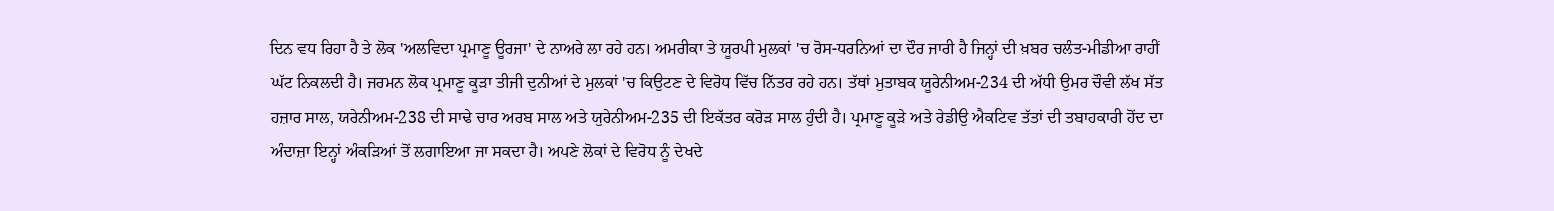ਦਿਨ ਵਧ ਰਿਹਾ ਹੈ ਤੇ ਲੋਕ 'ਅਲਵਿਦਾ ਪ੍ਰਮਾਣੂ ਊਰਜਾ' ਦੇ ਨਾਅਰੇ ਲਾ ਰਹੇ ਹਨ। ਅਮਰੀਕਾ ਤੇ ਯੂਰਪੀ ਮੁਲਕਾਂ 'ਚ ਰੋਸ-ਧਰਨਿਆਂ ਦਾ ਦੌਰ ਜਾਰੀ ਹੈ ਜਿਨ੍ਹਾਂ ਦੀ ਖ਼ਬਰ ਚਲੰਤ-ਮੀਡੀਆ ਰਾਹੀਂ ਘੱਟ ਨਿਕਲਦੀ ਹੈ। ਜਰਮਨ ਲੋਕ ਪ੍ਰਮਾਣੂ ਕੂੜਾ ਤੀਜੀ ਦੁਨੀਆਂ ਦੇ ਮੁਲਕਾਂ 'ਚ ਕਿਉਟਣ ਦੇ ਵਿਰੋਧ ਵਿੱਚ ਨਿੱਤਰ ਰਹੇ ਹਨ। ਤੱਥਾਂ ਮੁਤਾਬਕ ਯੂਰੇਨੀਅਮ-234 ਦੀ ਅੱਧੀ ਉਮਰ ਚੌਵੀ ਲੱਖ ਸੱਤ ਹਜ਼ਾਰ ਸਾਲ, ਯਰੇਨੀਅਮ-238 ਦੀ ਸਾਢੇ ਚਾਰ ਅਰਬ ਸਾਲ ਅਤੇ ਯੁਰੇਨੀਅਮ-235 ਦੀ ਇਕੱਤਰ ਕਰੋੜ ਸਾਲ ਹੁੰਦੀ ਹੈ। ਪ੍ਰਮਾਣੂ ਕੂੜੇ ਅਤੇ ਰੇਡੀਉ ਐਕਟਿਵ ਤੱਤਾਂ ਦੀ ਤਬਾਹਕਾਰੀ ਹੋਂਦ ਦਾ ਅੰਦਾਜ਼ਾ ਇਨ੍ਹਾਂ ਅੰਕੜਿਆਂ ਤੋਂ ਲਗਾਇਆ ਜਾ ਸਕਦਾ ਹੈ। ਅਪਣੇ ਲੋਕਾਂ ਦੇ ਵਿਰੋਧ ਨੂੰ ਦੇਖਦੇ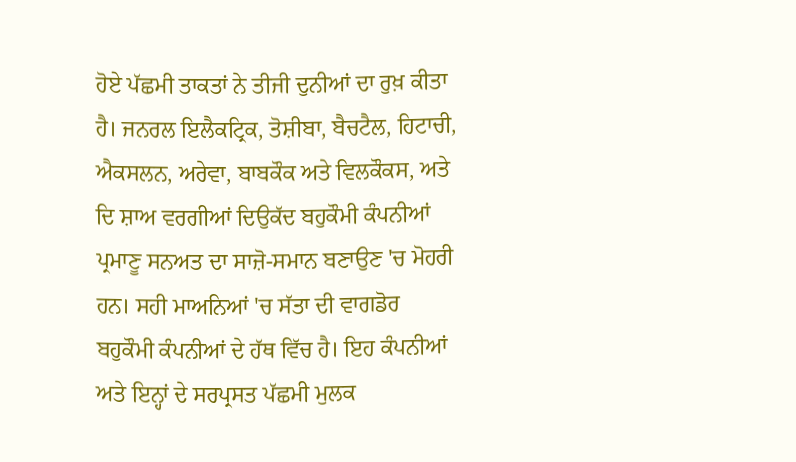ਹੋਏ ਪੱਛਮੀ ਤਾਕਤਾਂ ਨੇ ਤੀਜੀ ਦੁਨੀਆਂ ਦਾ ਰੁਖ਼ ਕੀਤਾ ਹੈ। ਜਨਰਲ ਇਲੈਕਟ੍ਰਿਕ, ਤੋਸ਼ੀਬਾ, ਬੈਚਟੈਲ, ਹਿਟਾਚੀ, ਐਕਸਲਨ, ਅਰੇਵਾ, ਬਾਬਕੌਕ ਅਤੇ ਵਿਲਕੌਕਸ, ਅਤੇ ਦਿ ਸ਼ਾਅ ਵਰਗੀਆਂ ਦਿਉਕੱਦ ਬਹੁਕੌਮੀ ਕੰਪਨੀਆਂ ਪ੍ਰਮਾਣੂ ਸਨਅਤ ਦਾ ਸਾਜ਼ੋ-ਸਮਾਨ ਬਣਾਉਣ 'ਚ ਮੋਹਰੀ ਹਨ। ਸਹੀ ਮਾਅਨਿਆਂ 'ਚ ਸੱਤਾ ਦੀ ਵਾਗਡੋਰ ਬਹੁਕੌਮੀ ਕੰਪਨੀਆਂ ਦੇ ਹੱਥ ਵਿੱਚ ਹੈ। ਇਹ ਕੰਪਨੀਆਂ ਅਤੇ ਇਨ੍ਹਾਂ ਦੇ ਸਰਪ੍ਰਸਤ ਪੱਛਮੀ ਮੁਲਕ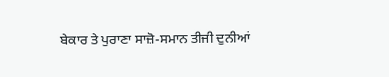ਬੇਕਾਰ ਤੇ ਪੁਰਾਣਾ ਸਾਜ਼ੋ-ਸਮਾਨ ਤੀਜੀ ਦੁਨੀਆਂ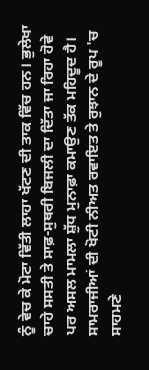ਨੂੰ ਵੇਚ ਕੇ ਮੋਟਾ ਵਿੱਤੀ ਲਾਹਾ ਖੱਟਣ ਦੀ ਤਾਕ ਵਿੱਚ ਹਨ। ਭੁਲੇਖਾ ਚਾਹੇ ਸਸਤੀ ਤੇ ਸਾਫ਼-ਸੁਥਰੀ ਬਿਜਲੀ ਦਾ ਦਿੱਤਾ ਜਾ ਰਿਹਾ ਹੋਵੇ ਪਰ ਅਸਲ ਮਾਮਲਾ ਸ਼ੁੱਧ ਮੁਨਾਫ਼ਾ ਕਮਾਉਣ ਤੱਕ ਮਹਿਦੂਦ ਹੈ। ਸਾਮਰਾਜੀਆਂ ਦੀ ਖੋਟੀ ਨੀਅਤ ਰਵਾਇਤ ਤੇ ਰੁਝਾਨ ਦੇ ਰੂਪ 'ਚ ਸਾਹਮਣੇ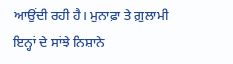ਆਉਂਦੀ ਰਹੀ ਹੈ। ਮੁਨਾਫ਼ਾ ਤੇ ਗ਼ੁਲਾਮੀ ਇਨ੍ਹਾਂ ਦੇ ਸਾਂਝੇ ਨਿਸ਼ਾਨੇ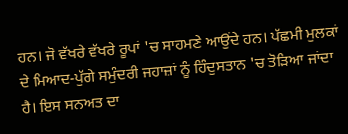ਹਨ। ਜੋ ਵੱਖਰੇ ਵੱਖਰੇ ਰੂਪਾਂ 'ਚ ਸਾਹਮਣੇ ਆਉਂਦੇ ਹਨ। ਪੱਛਮੀ ਮੁਲਕਾਂ ਦੇ ਮਿਆਦ-ਪੁੱਗੇ ਸਮੁੰਦਰੀ ਜਹਾਜ਼ਾਂ ਨੂੰ ਹਿੰਦੁਸਤਾਨ 'ਚ ਤੋੜਿਆ ਜਾਂਦਾ ਹੈ। ਇਸ ਸਨਅਤ ਦਾ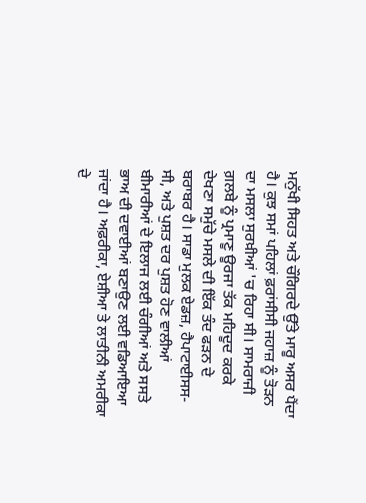ਮਨੁੱਖੀ ਸਿਹਤ ਅਤੇ ਚੌਗਿਰਦੇ ਉੱਤੇ ਮਾਰੂ ਅਸਰ ਪੈਂਦਾ ਹੈ। ਕੁਝ ਸਮਾਂ ਪਹਿਲਾਂ ਫ਼ਰਾਂਸੀਸੀ ਜਹਾਜ਼ ਨੂੰ ਤੋੜਨ ਦਾ ਮਸਲਾ ਸੁਰਖ਼ੀਆਂ 'ਚ ਰਿਹਾ ਸੀ। ਸਾਮਰਾਜੀ ਗ਼ਲਬੇ ਨੂੰ ਪ੍ਰਮਾਣੂ ਊਰਜਾ ਤੱਕ ਮਹਿਦੂਦ ਕਰਕੇ ਦੇਖਣਾ ਸਮੁੱਚੇ ਮਸਲੇ ਦੀ ਇੱਕ ਤੰਦ ਫੜਨ ਦੇ ਬਰਾਬਰ ਹੈ। ਸਾਡਾ ਮੁਲਕ ਏਡਜ਼, ਹੈਪਾਟਾਈਸਸ-ਸੀ, ਅਤੇ ਪੁਸ਼ਤ ਦਰ ਪੁਸ਼ਤ ਹੋਣ ਵਾਲੀਆਂ ਬੀਮਾਰੀਆਂ ਦੇ ਇਲਾਜ ਲਈ ਚੰਗੀਆਂ ਅਤੇ ਸਸਤੇ ਭਾਅ ਦੀ ਦਵਾਈਆਂ ਬਣਾਉਣ ਲਈ ਵਡਿਆਇਆ ਜਾਂਦਾ ਹੈ। ਅਫ਼ਰੀਕਾ, ਏਸ਼ੀਆ ਤੇ ਲਾਤੀਨੀ ਅਮਰੀਕਾ ਦੇ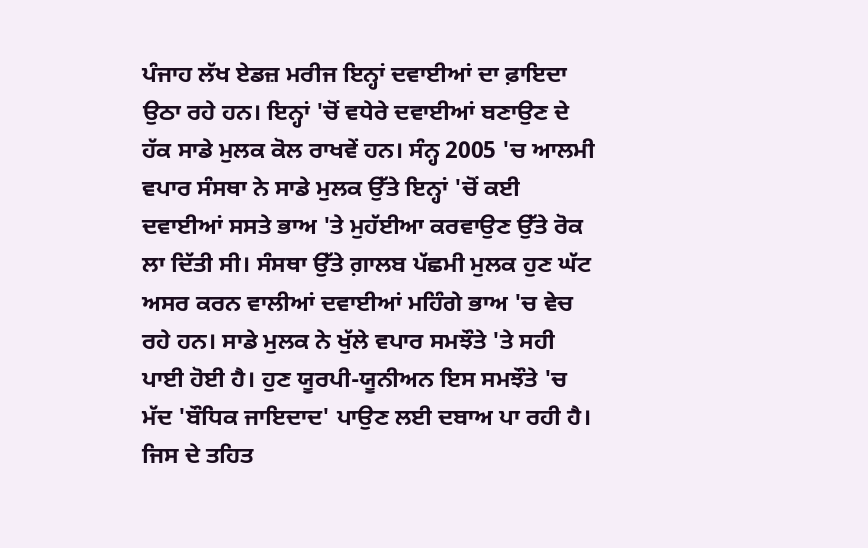ਪੰਜਾਹ ਲੱਖ ਏਡਜ਼ ਮਰੀਜ ਇਨ੍ਹਾਂ ਦਵਾਈਆਂ ਦਾ ਫ਼ਾਇਦਾ ਉਠਾ ਰਹੇ ਹਨ। ਇਨ੍ਹਾਂ 'ਚੋਂ ਵਧੇਰੇ ਦਵਾਈਆਂ ਬਣਾਉਣ ਦੇ ਹੱਕ ਸਾਡੇ ਮੁਲਕ ਕੋਲ ਰਾਖਵੇਂ ਹਨ। ਸੰਨ੍ਹ 2005 'ਚ ਆਲਮੀ ਵਪਾਰ ਸੰਸਥਾ ਨੇ ਸਾਡੇ ਮੁਲਕ ਉੱਤੇ ਇਨ੍ਹਾਂ 'ਚੋਂ ਕਈ ਦਵਾਈਆਂ ਸਸਤੇ ਭਾਅ 'ਤੇ ਮੁਹੱਈਆ ਕਰਵਾਉਣ ਉੱਤੇ ਰੋਕ ਲਾ ਦਿੱਤੀ ਸੀ। ਸੰਸਥਾ ਉੱਤੇ ਗ਼ਾਲਬ ਪੱਛਮੀ ਮੁਲਕ ਹੁਣ ਘੱਟ ਅਸਰ ਕਰਨ ਵਾਲੀਆਂ ਦਵਾਈਆਂ ਮਹਿੰਗੇ ਭਾਅ 'ਚ ਵੇਚ ਰਹੇ ਹਨ। ਸਾਡੇ ਮੁਲਕ ਨੇ ਖੁੱਲੇ ਵਪਾਰ ਸਮਝੌਤੇ 'ਤੇ ਸਹੀ ਪਾਈ ਹੋਈ ਹੈ। ਹੁਣ ਯੂਰਪੀ-ਯੂਨੀਅਨ ਇਸ ਸਮਝੌਤੇ 'ਚ ਮੱਦ 'ਬੌਧਿਕ ਜਾਇਦਾਦ' ਪਾਉਣ ਲਈ ਦਬਾਅ ਪਾ ਰਹੀ ਹੈ। ਜਿਸ ਦੇ ਤਹਿਤ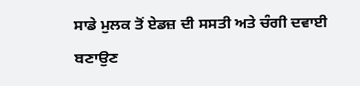ਸਾਡੇ ਮੁਲਕ ਤੋਂ ਏਡਜ਼ ਦੀ ਸਸਤੀ ਅਤੇ ਚੰਗੀ ਦਵਾਈ ਬਣਾਉਣ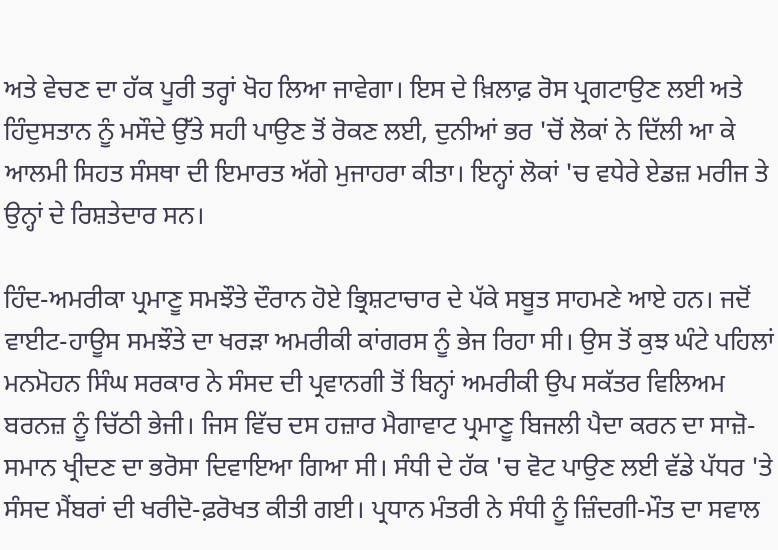ਅਤੇ ਵੇਚਣ ਦਾ ਹੱਕ ਪੂਰੀ ਤਰ੍ਹਾਂ ਖੋਹ ਲਿਆ ਜਾਵੇਗਾ। ਇਸ ਦੇ ਖ਼ਿਲਾਫ਼ ਰੋਸ ਪ੍ਰਗਟਾਉਣ ਲਈ ਅਤੇ ਹਿੰਦੁਸਤਾਨ ਨੂੰ ਮਸੌਦੇ ਉੱਤੇ ਸਹੀ ਪਾਉਣ ਤੋਂ ਰੋਕਣ ਲਈ, ਦੁਨੀਆਂ ਭਰ 'ਚੋਂ ਲੋਕਾਂ ਨੇ ਦਿੱਲੀ ਆ ਕੇ ਆਲਮੀ ਸਿਹਤ ਸੰਸਥਾ ਦੀ ਇਮਾਰਤ ਅੱਗੇ ਮੁਜਾਹਰਾ ਕੀਤਾ। ਇਨ੍ਹਾਂ ਲੋਕਾਂ 'ਚ ਵਧੇਰੇ ਏਡਜ਼ ਮਰੀਜ ਤੇ ਉਨ੍ਹਾਂ ਦੇ ਰਿਸ਼ਤੇਦਾਰ ਸਨ।

ਹਿੰਦ-ਅਮਰੀਕਾ ਪ੍ਰਮਾਣੂ ਸਮਝੌਤੇ ਦੌਰਾਨ ਹੋਏ ਭ੍ਰਿਸ਼ਟਾਚਾਰ ਦੇ ਪੱਕੇ ਸਬੂਤ ਸਾਹਮਣੇ ਆਏ ਹਨ। ਜਦੋਂ ਵਾਈਟ-ਹਾਊਸ ਸਮਝੌਤੇ ਦਾ ਖਰੜਾ ਅਮਰੀਕੀ ਕਾਂਗਰਸ ਨੂੰ ਭੇਜ ਰਿਹਾ ਸੀ। ਉਸ ਤੋਂ ਕੁਝ ਘੰਟੇ ਪਹਿਲਾਂ ਮਨਮੋਹਨ ਸਿੰਘ ਸਰਕਾਰ ਨੇ ਸੰਸਦ ਦੀ ਪ੍ਰਵਾਨਗੀ ਤੋਂ ਬਿਨ੍ਹਾਂ ਅਮਰੀਕੀ ਉਪ ਸਕੱਤਰ ਵਿਲਿਅਮ ਬਰਨਜ਼ ਨੂੰ ਚਿੱਠੀ ਭੇਜੀ। ਜਿਸ ਵਿੱਚ ਦਸ ਹਜ਼ਾਰ ਮੈਗਾਵਾਟ ਪ੍ਰਮਾਣੂ ਬਿਜਲੀ ਪੈਦਾ ਕਰਨ ਦਾ ਸਾਜ਼ੋ-ਸਮਾਨ ਖ੍ਰੀਦਣ ਦਾ ਭਰੋਸਾ ਦਿਵਾਇਆ ਗਿਆ ਸੀ। ਸੰਧੀ ਦੇ ਹੱਕ 'ਚ ਵੋਟ ਪਾਉਣ ਲਈ ਵੱਡੇ ਪੱਧਰ 'ਤੇ ਸੰਸਦ ਮੈਂਬਰਾਂ ਦੀ ਖਰੀਦੋ-ਫ਼ਰੋਖਤ ਕੀਤੀ ਗਈ। ਪ੍ਰਧਾਨ ਮੰਤਰੀ ਨੇ ਸੰਧੀ ਨੂੰ ਜ਼ਿੰਦਗੀ-ਮੌਤ ਦਾ ਸਵਾਲ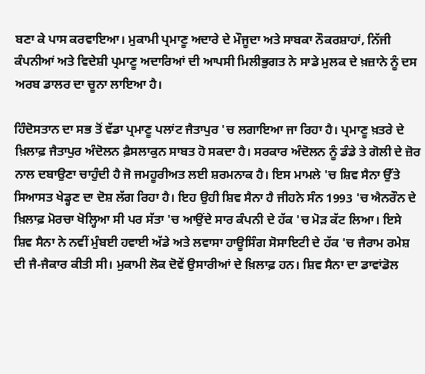ਬਣਾ ਕੇ ਪਾਸ ਕਰਵਾਇਆ। ਮੁਕਾਮੀ ਪ੍ਰਮਾਣੂ ਅਦਾਰੇ ਦੇ ਮੌਜੂਦਾ ਅਤੇ ਸਾਬਕਾ ਨੌਕਰਸ਼ਾਹਾਂ, ਨਿੱਜੀ ਕੰਪਨੀਆਂ ਅਤੇ ਵਿਦੇਸ਼ੀ ਪ੍ਰਮਾਣੂ ਅਦਾਰਿਆਂ ਦੀ ਆਪਸੀ ਮਿਲੀਭੁਗਤ ਨੇ ਸਾਡੇ ਮੁਲਕ ਦੇ ਖ਼ਜ਼ਾਨੇ ਨੂੰ ਦਸ ਅਰਬ ਡਾਲਰ ਦਾ ਚੂਨਾ ਲਾਇਆ ਹੈ।

ਹਿੰਦੋਸਤਾਨ ਦਾ ਸਭ ਤੋਂ ਵੱਡਾ ਪ੍ਰਮਾਣੂ ਪਲਾਂਟ ਜੈਤਾਪੁਰ 'ਚ ਲਗਾਇਆ ਜਾ ਰਿਹਾ ਹੈ। ਪ੍ਰਮਾਣੂ ਖ਼ਤਰੇ ਦੇ ਖ਼ਿਲਾਫ਼ ਜੈਤਾਪੁਰ ਅੰਦੋਲਨ ਫ਼ੈਸਲਾਕੁਨ ਸਾਬਤ ਹੋ ਸਕਦਾ ਹੈ। ਸਰਕਾਰ ਅੰਦੋਲਨ ਨੂੰ ਡੰਡੇ ਤੇ ਗੋਲੀ ਦੇ ਜ਼ੋਰ ਨਾਲ ਦਬਾਉਣਾ ਚਾਹੁੰਦੀ ਹੈ ਜੋ ਜਮਹੂਰੀਅਤ ਲਈ ਸ਼ਰਮਨਾਕ ਹੈ। ਇਸ ਮਾਮਲੇ 'ਚ ਸ਼ਿਵ ਸੈਨਾ ਉੱਤੇ ਸਿਆਸਤ ਖੇਡ੍ਹਣ ਦਾ ਦੋਸ਼ ਲੱਗ ਰਿਹਾ ਹੈ। ਇਹ ਉਹੀ ਸ਼ਿਵ ਸੈਨਾ ਹੈ ਜੀਹਨੇ ਸੰਨ 1993 'ਚ ਐਨਰੌਨ ਦੇ ਖ਼ਿਲਾਫ਼ ਮੋਰਚਾ ਖੋਲ੍ਹਿਆ ਸੀ ਪਰ ਸੱਤਾ 'ਚ ਆਉਂਦੇ ਸਾਰ ਕੰਪਨੀ ਦੇ ਹੱਕ 'ਚ ਮੋੜ ਕੱਟ ਲਿਆ। ਇਸੇ ਸ਼ਿਵ ਸੈਨਾ ਨੇ ਨਵੀਂ ਮੁੰਬਈ ਹਵਾਈ ਅੱਡੇ ਅਤੇ ਲਵਾਸਾ ਹਾਊਸਿੰਗ ਸੋਸਾਇਟੀ ਦੇ ਹੱਕ 'ਚ ਜੈਰਾਮ ਰਮੇਸ਼ ਦੀ ਜੈ-ਜੈਕਾਰ ਕੀਤੀ ਸੀ। ਮੁਕਾਮੀ ਲੋਕ ਦੋਵੇਂ ਉਸਾਰੀਆਂ ਦੇ ਖ਼ਿਲਾਫ਼ ਹਨ। ਸ਼ਿਵ ਸੈਨਾ ਦਾ ਡਾਵਾਂਡੋਲ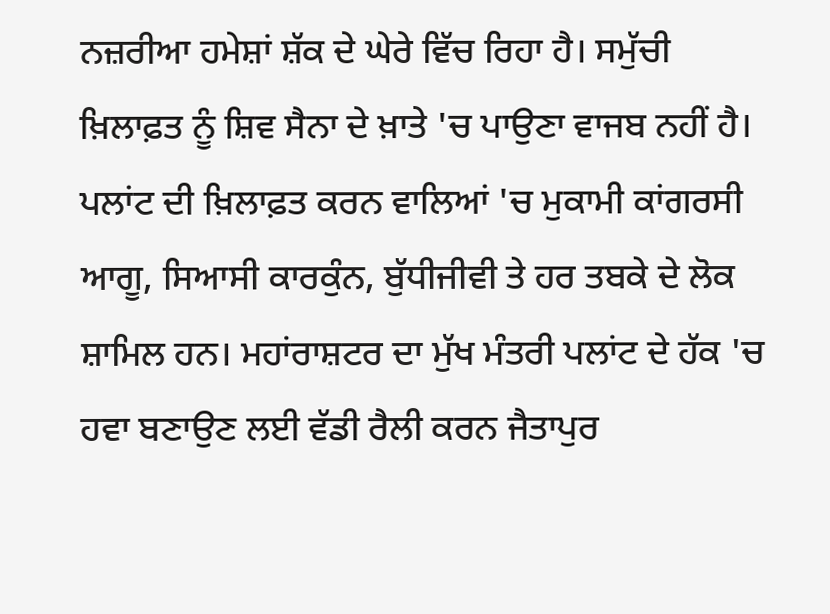ਨਜ਼ਰੀਆ ਹਮੇਸ਼ਾਂ ਸ਼ੱਕ ਦੇ ਘੇਰੇ ਵਿੱਚ ਰਿਹਾ ਹੈ। ਸਮੁੱਚੀ ਖ਼ਿਲਾਫ਼ਤ ਨੂੰ ਸ਼ਿਵ ਸੈਨਾ ਦੇ ਖ਼ਾਤੇ 'ਚ ਪਾਉਣਾ ਵਾਜਬ ਨਹੀਂ ਹੈ। ਪਲਾਂਟ ਦੀ ਖ਼ਿਲਾਫ਼ਤ ਕਰਨ ਵਾਲਿਆਂ 'ਚ ਮੁਕਾਮੀ ਕਾਂਗਰਸੀ ਆਗੂ, ਸਿਆਸੀ ਕਾਰਕੁੰਨ, ਬੁੱਧੀਜੀਵੀ ਤੇ ਹਰ ਤਬਕੇ ਦੇ ਲੋਕ ਸ਼ਾਮਿਲ ਹਨ। ਮਹਾਂਰਾਸ਼ਟਰ ਦਾ ਮੁੱਖ ਮੰਤਰੀ ਪਲਾਂਟ ਦੇ ਹੱਕ 'ਚ ਹਵਾ ਬਣਾਉਣ ਲਈ ਵੱਡੀ ਰੈਲੀ ਕਰਨ ਜੈਤਾਪੁਰ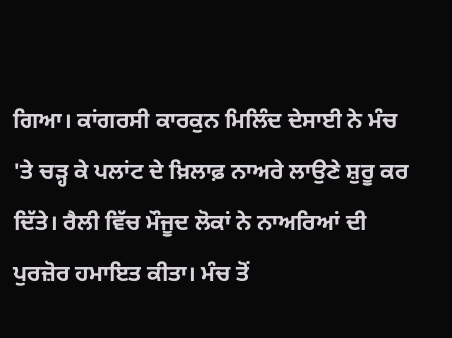ਗਿਆ। ਕਾਂਗਰਸੀ ਕਾਰਕੁਨ ਮਿਲਿੰਦ ਦੇਸਾਈ ਨੇ ਮੰਚ 'ਤੇ ਚੜ੍ਹ ਕੇ ਪਲਾਂਟ ਦੇ ਖ਼ਿਲਾਫ਼ ਨਾਅਰੇ ਲਾਉਣੇ ਸ਼ੁਰੂ ਕਰ ਦਿੱਤੇ। ਰੈਲੀ ਵਿੱਚ ਮੌਜੂਦ ਲੋਕਾਂ ਨੇ ਨਾਅਰਿਆਂ ਦੀ ਪੁਰਜ਼ੋਰ ਹਮਾਇਤ ਕੀਤਾ। ਮੰਚ ਤੋਂ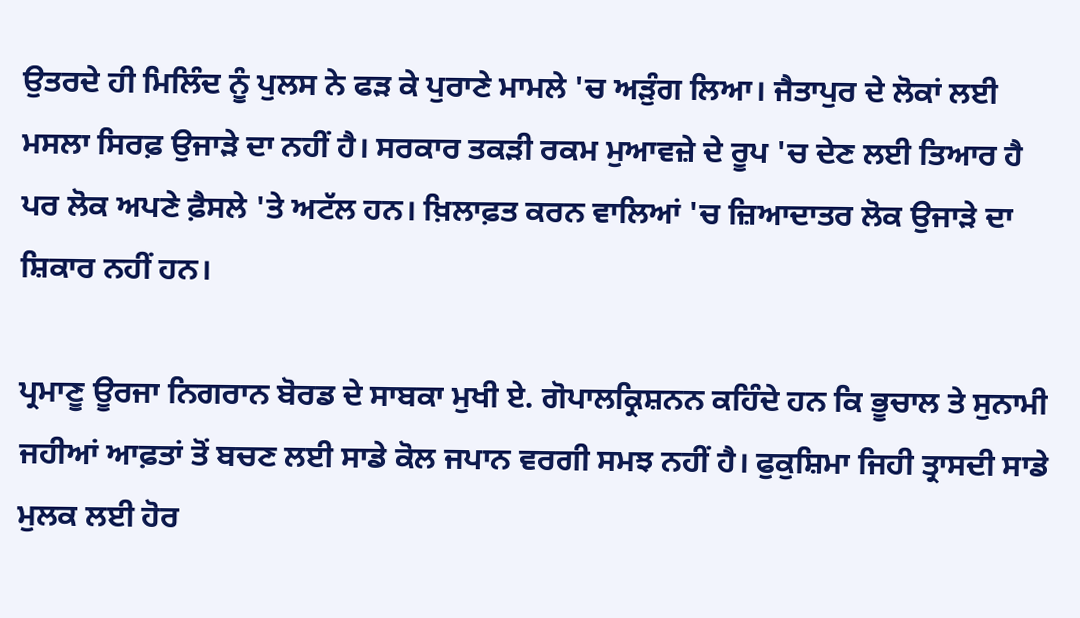ਉਤਰਦੇ ਹੀ ਮਿਲਿੰਦ ਨੂੰ ਪੁਲਸ ਨੇ ਫੜ ਕੇ ਪੁਰਾਣੇ ਮਾਮਲੇ 'ਚ ਅੜੁੰਗ ਲਿਆ। ਜੈਤਾਪੁਰ ਦੇ ਲੋਕਾਂ ਲਈ ਮਸਲਾ ਸਿਰਫ਼ ਉਜਾੜੇ ਦਾ ਨਹੀਂ ਹੈ। ਸਰਕਾਰ ਤਕੜੀ ਰਕਮ ਮੁਆਵਜ਼ੇ ਦੇ ਰੂਪ 'ਚ ਦੇਣ ਲਈ ਤਿਆਰ ਹੈ ਪਰ ਲੋਕ ਅਪਣੇ ਫ਼ੈਸਲੇ 'ਤੇ ਅਟੱਲ ਹਨ। ਖ਼ਿਲਾਫ਼ਤ ਕਰਨ ਵਾਲਿਆਂ 'ਚ ਜ਼ਿਆਦਾਤਰ ਲੋਕ ਉਜਾੜੇ ਦਾ ਸ਼ਿਕਾਰ ਨਹੀਂ ਹਨ।

ਪ੍ਰਮਾਣੂ ਊਰਜਾ ਨਿਗਰਾਨ ਬੋਰਡ ਦੇ ਸਾਬਕਾ ਮੁਖੀ ਏ. ਗੋਪਾਲਕ੍ਰਿਸ਼ਨਨ ਕਹਿੰਦੇ ਹਨ ਕਿ ਭੂਚਾਲ ਤੇ ਸੁਨਾਮੀ ਜਹੀਆਂ ਆਫ਼ਤਾਂ ਤੋਂ ਬਚਣ ਲਈ ਸਾਡੇ ਕੋਲ ਜਪਾਨ ਵਰਗੀ ਸਮਝ ਨਹੀਂ ਹੈ। ਫੁਕੁਸ਼ਿਮਾ ਜਿਹੀ ਤ੍ਰਾਸਦੀ ਸਾਡੇ ਮੁਲਕ ਲਈ ਹੋਰ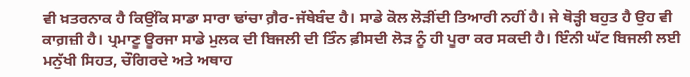ਵੀ ਖ਼ਤਰਨਾਕ ਹੈ ਕਿਉਂਕਿ ਸਾਡਾ ਸਾਰਾ ਢਾਂਚਾ ਗ਼ੈਰ-ਜੱਥੇਬੰਦ ਹੈ। ਸਾਡੇ ਕੋਲ ਲੋੜੀਂਦੀ ਤਿਆਰੀ ਨਹੀਂ ਹੈ। ਜੇ ਥੋੜ੍ਹੀ ਬਹੁਤ ਹੈ ਉਹ ਵੀ ਕਾਗ਼ਜ਼ੀ ਹੈ। ਪ੍ਰਮਾਣੂ ਊਰਜਾ ਸਾਡੇ ਮੁਲਕ ਦੀ ਬਿਜਲੀ ਦੀ ਤਿੰਨ ਫ਼ੀਸਦੀ ਲੋੜ ਨੂੰ ਹੀ ਪੂਰਾ ਕਰ ਸਕਦੀ ਹੈ। ਇੰਨੀ ਘੱਟ ਬਿਜਲੀ ਲਈ ਮਨੁੱਖੀ ਸਿਹਤ, ਚੌਗਿਰਦੇ ਅਤੇ ਅਥਾਹ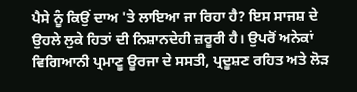ਪੈਸੇ ਨੂੰ ਕਿਉਂ ਦਾਅ 'ਤੇ ਲਾਇਆ ਜਾ ਰਿਹਾ ਹੈ? ਇਸ ਸਾਜਸ਼ ਦੇ ਉਹਲੇ ਲੁਕੇ ਹਿਤਾਂ ਦੀ ਨਿਸ਼ਾਨਦੇਹੀ ਜ਼ਰੂਰੀ ਹੈ। ਉਪਰੋਂ ਅਨੇਕਾਂ ਵਿਗਿਆਨੀ ਪ੍ਰਮਾਣੂ ਊਰਜਾ ਦੇ ਸਸਤੀ, ਪ੍ਰਦੂਸ਼ਣ ਰਹਿਤ ਅਤੇ ਲੋੜ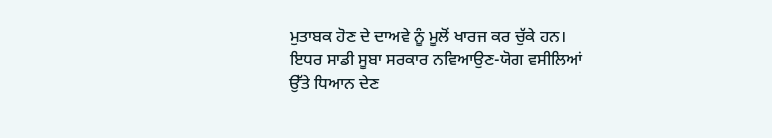ਮੁਤਾਬਕ ਹੋਣ ਦੇ ਦਾਅਵੇ ਨੂੰ ਮੂਲੋਂ ਖਾਰਜ ਕਰ ਚੁੱਕੇ ਹਨ।
ਇਧਰ ਸਾਡੀ ਸੂਬਾ ਸਰਕਾਰ ਨਵਿਆਉਣ-ਯੋਗ ਵਸੀਲਿਆਂ ਉੱਤੇ ਧਿਆਨ ਦੇਣ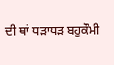ਦੀ ਥਾਂ ਧੜਾਧੜ ਬਹੁਕੌਮੀ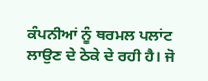ਕੰਪਨੀਆਂ ਨੂੰ ਥਰਮਲ ਪਲਾਂਟ ਲਾਉਣ ਦੇ ਠੇਕੇ ਦੇ ਰਹੀ ਹੈ। ਜੋ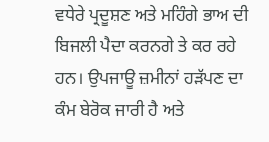ਵਧੇਰੇ ਪ੍ਰਦੂਸ਼ਣ ਅਤੇ ਮਹਿੰਗੇ ਭਾਅ ਦੀ ਬਿਜਲੀ ਪੈਦਾ ਕਰਨਗੇ ਤੇ ਕਰ ਰਹੇ ਹਨ। ਉਪਜਾਊ ਜ਼ਮੀਨਾਂ ਹੜੱਪਣ ਦਾ ਕੰਮ ਬੇਰੋਕ ਜਾਰੀ ਹੈ ਅਤੇ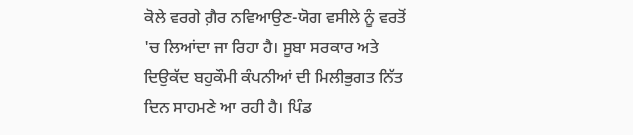ਕੋਲੇ ਵਰਗੇ ਗ਼ੈਰ ਨਵਿਆਉਣ-ਯੋਗ ਵਸੀਲੇ ਨੂੰ ਵਰਤੋਂ 'ਚ ਲਿਆਂਦਾ ਜਾ ਰਿਹਾ ਹੈ। ਸੂਬਾ ਸਰਕਾਰ ਅਤੇ ਦਿਉਕੱਦ ਬਹੁਕੌਮੀ ਕੰਪਨੀਆਂ ਦੀ ਮਿਲੀਭੁਗਤ ਨਿੱਤ ਦਿਨ ਸਾਹਮਣੇ ਆ ਰਹੀ ਹੈ। ਪਿੰਡ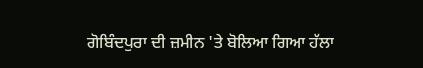ਗੋਬਿੰਦਪੁਰਾ ਦੀ ਜ਼ਮੀਨ 'ਤੇ ਬੋਲਿਆ ਗਿਆ ਹੱਲਾ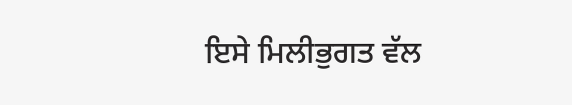ਇਸੇ ਮਿਲੀਭੁਗਤ ਵੱਲ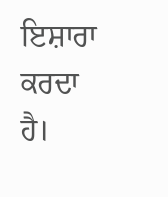ਇਸ਼ਾਰਾ ਕਰਦਾ ਹੈ।